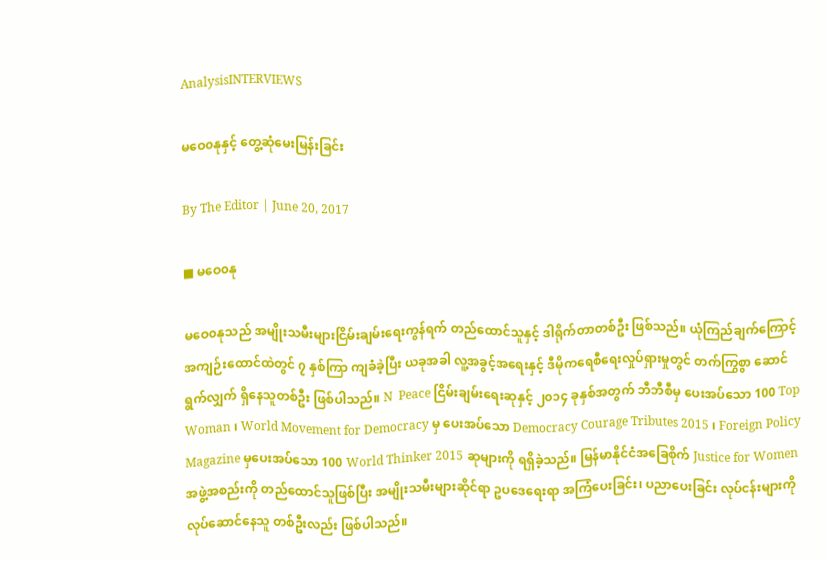AnalysisINTERVIEWS

မဝေ၀နုနှင့် တွေ့ဆုံမေးမြန်းခြင်း

By The Editor | June 20, 2017

■ မဝေ၀နု

မဝေ၀နုသည် အမျိုးသမီးများငြိမ်းချမ်းရေးကွန်ရက် တည်ထောင်သူနှင့် ဒါရိုက်တာတစ်ဦး ဖြစ်သည်။ ယုံကြည်ချက်ကြောင့် အကျဉ်းထောင်ထဲတွင် ၇ နှစ်ကြာ ကျခံခဲ့ပြီး ယခုအခါ လူ့အခွင့်အရေးနှင့် ဒီမိုကရေစီရေးလှုပ်ရှားမှုတွင် တက်ကြွစွာ ဆောင်ရွက်လျှက် ရှိနေသူတစ်ဦး ဖြစ်ပါသည်။ N  Peace ငြိမ်းချမ်းရေးဆုနှင့် ၂၀၁၄ ခုနှစ်အတွက် ဘီဘီစီမှ ပေးအပ်သော 100 Top Woman ၊ World Movement for Democracy မှ ပေးအပ်သော Democracy Courage Tributes 2015 ၊ Foreign Policy Magazine မှပေးအပ်သော 100 World Thinker 2015 ဆုများကို ရရှိခဲ့သည်။ မြန်မာနိုင်ငံအခြေစိုက် Justice for Women အဖွဲ့အစည်းကို တည်ထောင်သူဖြစ်ပြီး အမျိုးသမီးများဆိုင်ရာ ဥပဒေရေးရာ အကြံပေးခြင်း၊ ပညာပေးခြင်း လုပ်ငန်းများကို လုပ်ဆောင်နေသူ တစ်ဦးလည်း ဖြစ်ပါသည်။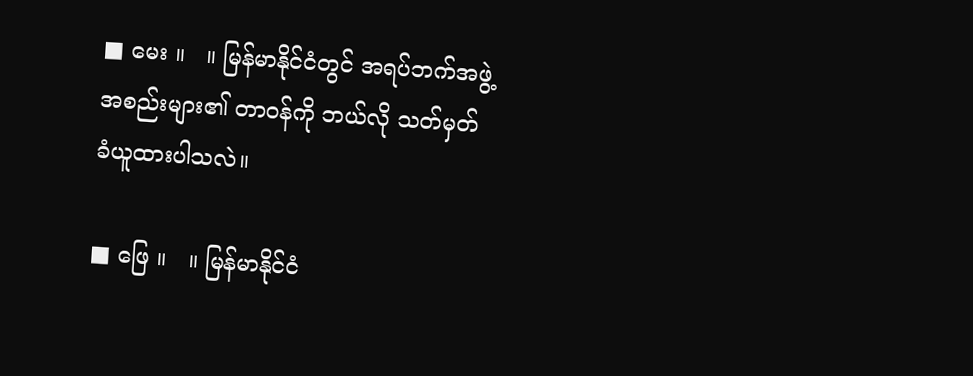■ မေး ။   ။ မြန်မာနိုင်ငံတွင် အရပ်ဘက်အဖွဲ့အစည်းများ၏ တာဝန်ကို ဘယ်လို သတ်မှတ်ခံယူထားပါသလဲ။

■ ဖြေ ။   ။ မြန်မာနိုင်ငံ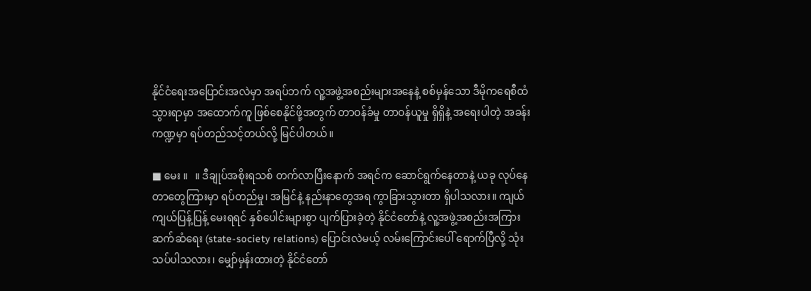နိုင်ငံရေးအပြောင်းအလဲမှာ အရပ်ဘက် လူ့အဖွဲ့အစည်းများအနေနဲ့ စစ်မှန်သော ဒီမိုကရေစီထံ သွားရာမှာ အထောက်ကူ ဖြစ်စေနိုင်ဖို့အတွက် တာဝန်ခံမှု တာဝန်ယူမှု ရှိရှိနဲ့ အရေးပါတဲ့ အခန်းကဏ္ဍမှာ ရပ်တည်သင့်တယ်လို့ မြင်ပါတယ်။

■ မေး ။   ။ ဒီချုပ်အစိုးရသစ် တက်လာပြီးနောက် အရင်က ဆောင်ရွက်နေတာနဲ့ ယခု လုပ်နေတာတွေကြားမှာ ရပ်တည်မှု၊ အမြင်နဲ့ နည်းနာတွေအရ ကွာခြားသွားတာ ရှိပါသလား။ ကျယ်ကျယ်ပြန့်ပြန့် မေးရရင် နှစ်ပေါင်းများစွာ ပျက်ပြားခဲ့တဲ့ နိုင်ငံတော်နဲ့ လူ့အဖွဲ့အစည်းအကြား ဆက်ဆံရေး (state-society relations) ပြောင်းလဲမယ့် လမ်းကြောင်းပေါ် ရောက်ပြီလို့ သုံးသပ်ပါသလား၊ မျှော်မှန်းထားတဲ့ နိုင်ငံတော်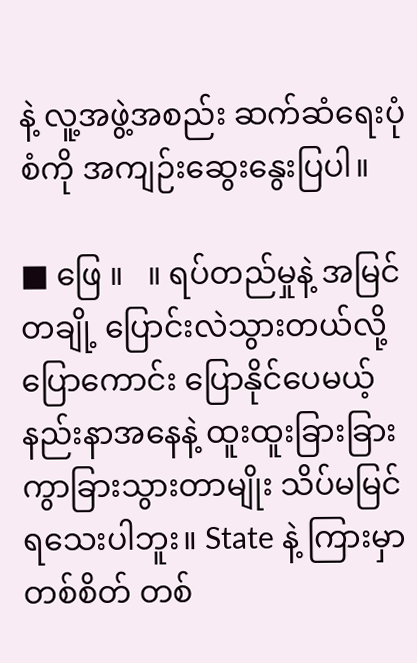နဲ့ လူ့အဖွဲ့အစည်း ဆက်ဆံရေးပုံစံကို အကျဉ်းဆွေးနွေးပြပါ။

■ ဖြေ ။   ။ ရပ်တည်မှုနဲ့ အမြင်တချို့ ပြောင်းလဲသွားတယ်လို့ ပြောကောင်း ပြောနိုင်ပေမယ့် နည်းနာအနေနဲ့ ထူးထူးခြားခြား ကွာခြားသွားတာမျိုး သိပ်မမြင်ရသေးပါဘူး။ State နဲ့ ကြားမှာ တစ်စိတ် တစ်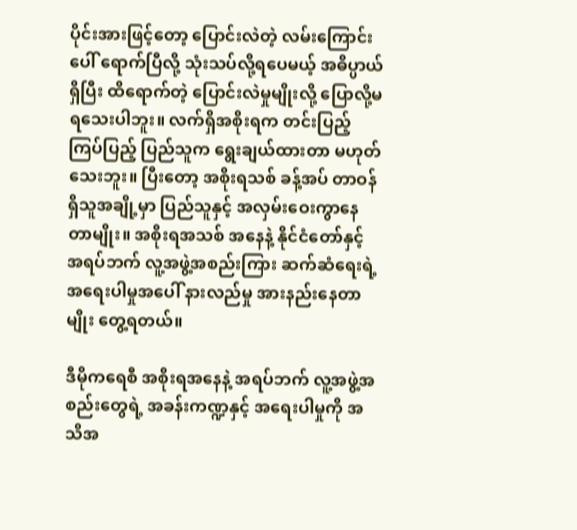ပိုင်းအားဖြင့်တော့ ပြောင်းလဲတဲ့ လမ်းကြောင်းပေါ် ရောက်ပြီလို့ သုံးသပ်လို့ရပေမယ့် အဓိပ္ပာယ်ရှိပြီး ထိရောက်တဲ့ ပြောင်းလဲမှုမျိုးလို့ ပြောလို့မရသေးပါဘူး။ လက်ရှိအစိုးရက တင်းပြည့် ကြပ်ပြည့် ပြည်သူက ရွေးချယ်ထားတာ မဟုတ်သေးဘူး။ ပြီးတော့ အစိုးရသစ် ခန့်အပ် တာဝန်ရှိသူအချို့မှာ ပြည်သူနှင့် အလှမ်းဝေးကွာနေတာမျိုး။ အစိုးရအသစ် အနေနဲ့ နိုင်ငံတော်နှင့် အရပ်ဘက် လူ့အဖွဲ့အစည်းကြား ဆက်ဆံရေးရဲ့ အရေးပါမှုအပေါ် နားလည်မှု အားနည်းနေတာမျိုး တွေ့ရတယ်။

ဒီမိုကရေစီ အစိုးရအနေနဲ့ အရပ်ဘက် လူ့အဖွဲ့အစည်းတွေရဲ့ အခန်းကဏ္ဍနှင့် အရေးပါမှုကို အသိအ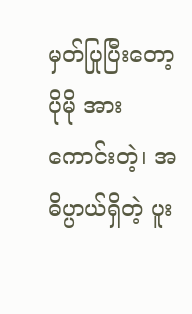မှတ်ပြုပြီးတော့ ပိုမို အားကောင်းတဲ့၊ အဓိပ္ပာယ်ရှိတဲ့ ပူး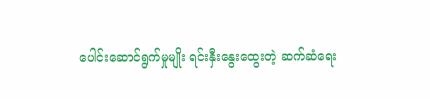ပေါင်းဆောင်ရွက်မှုမျိုး ရင်းနှီးနွေးထွေးတဲ့ ဆက်ဆံရေး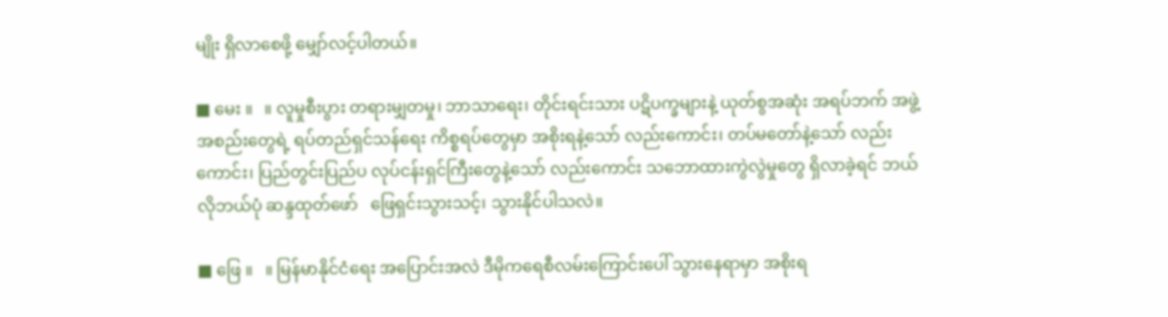မျိုး ရှိလာစေဖို့ မျှော်လင့်ပါတယ်။

■ မေး ။   ။ လူမှုစီးပွား တရားမျှတမှု၊ ဘာသာရေး၊ တိုင်းရင်းသား ပဋိပက္ခများနဲ့ ယုတ်စွအဆုံး အရပ်ဘက် အဖွဲ့အစည်းတွေရဲ့ ရပ်တည်ရှင်သန်ရေး ကိစ္စရပ်တွေမှာ အစိုးရနဲ့သော် လည်းကောင်း၊ တပ်မတော်နဲ့သော် လည်းကောင်း၊ ပြည်တွင်းပြည်ပ လုပ်ငန်းရှင်ကြီးတွေနဲ့သော် လည်းကောင်း သဘောထားကွဲလွဲမှုတွေ ရှိလာခဲ့ရင် ဘယ်လိုဘယ်ပုံ ဆန္ဒထုတ်ဖော်   ဖြေရှင်းသွားသင့်၊ သွားနိုင်ပါသလဲ။

■ ဖြေ ။   ။ မြန်မာနိုင်ငံရေး အပြောင်းအလဲ ဒီမိုကရေစီလမ်းကြောင်းပေါ် သွားနေရာမှာ အစိုးရ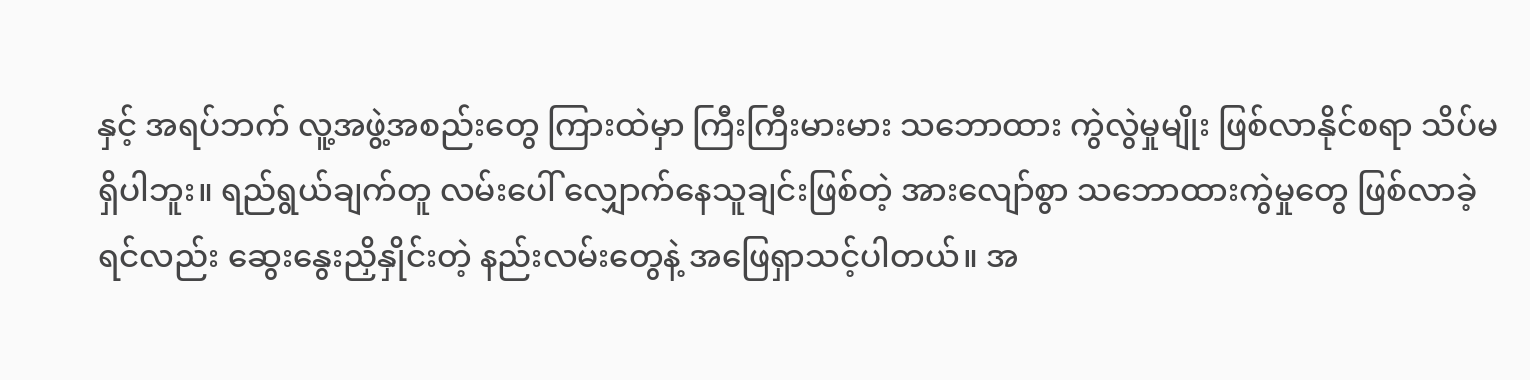နှင့် အရပ်ဘက် လူ့အဖွဲ့အစည်းတွေ ကြားထဲမှာ ကြီးကြီးမားမား သဘောထား ကွဲလွဲမှုမျိုး ဖြစ်လာနိုင်စရာ သိပ်မရှိပါဘူး။ ရည်ရွယ်ချက်တူ လမ်းပေါ် လျှောက်နေသူချင်းဖြစ်တဲ့ အားလျော်စွာ သဘောထားကွဲမှုတွေ ဖြစ်လာခဲ့ရင်လည်း ဆွေးနွေးညှိနှိုင်းတဲ့ နည်းလမ်းတွေနဲ့ အဖြေရှာသင့်ပါတယ်။ အ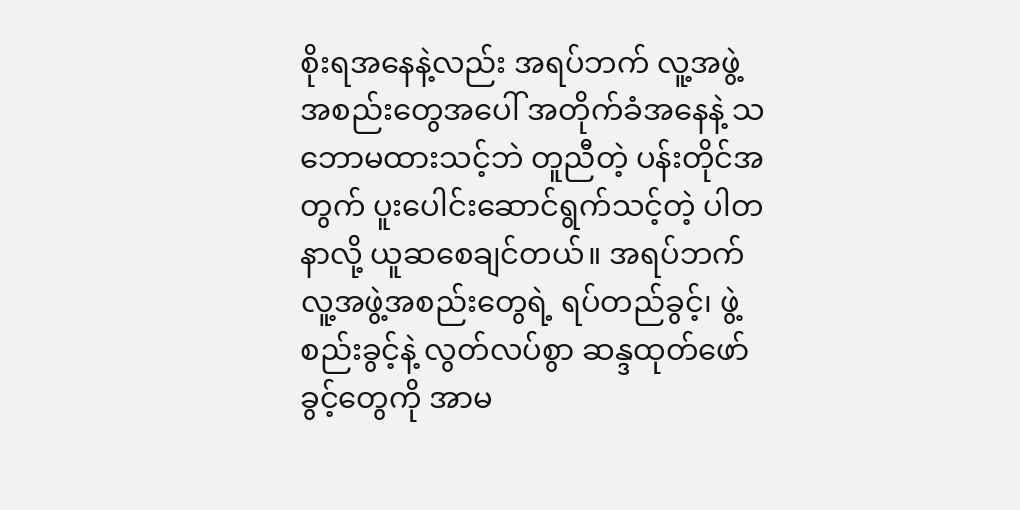စိုးရအနေနဲ့လည်း အရပ်ဘက် လူ့အဖွဲ့အစည်းတွေအပေါ် အတိုက်ခံအနေနဲ့ သဘောမထားသင့်ဘဲ တူညီတဲ့ ပန်းတိုင်အတွက် ပူးပေါင်းဆောင်ရွက်သင့်တဲ့ ပါတနာလို့ ယူဆစေချင်တယ်။ အရပ်ဘက် လူ့အဖွဲ့အစည်းတွေရဲ့ ရပ်တည်ခွင့်၊ ဖွဲ့စည်းခွင့်နဲ့ လွတ်လပ်စွာ ဆန္ဒထုတ်ဖော်ခွင့်တွေကို အာမ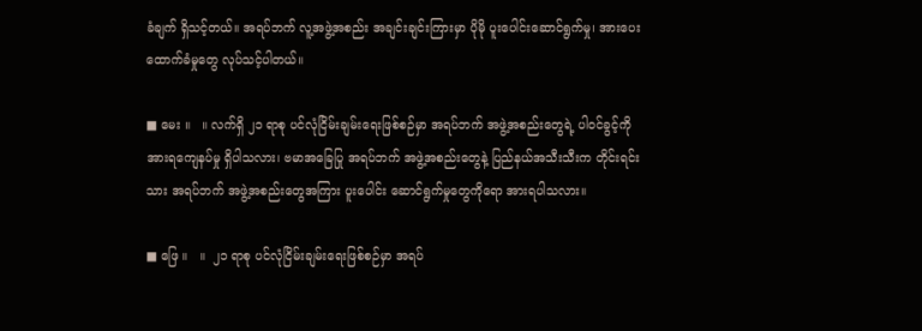ခံချက် ရှိသင့်တယ်။ အရပ်ဘက် လူ့အဖွဲ့အစည်း အချင်းချင်းကြားမှာ ပိုမို ပူးပေါင်းဆောင်ရွက်မှု၊ အားပေးထောက်ခံမှုတွေ လုပ်သင့်ပါတယ်။

■ မေး ။   ။ လက်ရှိ ၂၁ ရာစု ပင်လုံငြိမ်းချမ်းရေးဖြစ်စဉ်မှာ အရပ်ဘက် အဖွဲ့အစည်းတွေရဲ့ ပါဝင်ခွင့်ကို အားရကျေနပ်မှု ရှိပါသလား၊ ဗမာအခြေပြု အရပ်ဘက် အဖွဲ့အစည်းတွေနဲ့ ပြည်နယ်အသီးသီးက တိုင်းရင်းသား အရပ်ဘက် အဖွဲ့အစည်းတွေအကြား ပူးပေါင်း ဆောင်ရွက်မှုတွေကိုရော အားရပါသလား။

■ ဖြေ ။   ။  ၂၁ ရာစု ပင်လုံငြိမ်းချမ်းရေးဖြစ်စဉ်မှာ အရပ်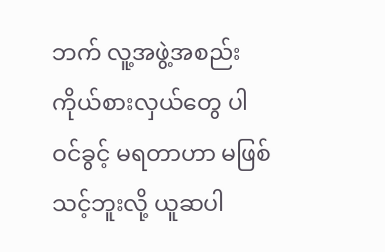ဘက် လူ့အဖွဲ့အစည်း ကိုယ်စားလှယ်တွေ ပါဝင်ခွင့် မရတာဟာ မဖြစ်သင့်ဘူးလို့ ယူဆပါ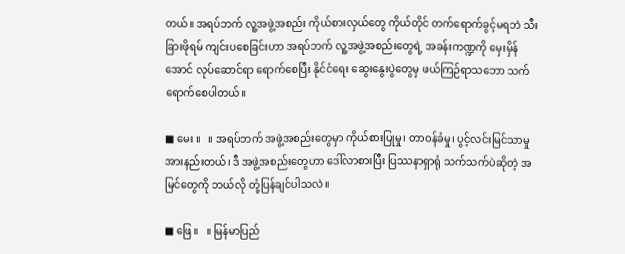တယ်။ အရပ်ဘက် လူ့အဖွဲ့အစည်း ကိုယ်စားလှယ်တွေ ကိုယ်တိုင် တက်ရောက်ခွင့်မရဘဲ သီးခြားဖိုရမ် ကျင်းပစေခြင်းဟာ အရပ်ဘက် လူ့အဖွဲ့အစည်းတွေရဲ့ အခန်းကဏ္ဍကို မှေးမှိန်အောင် လုပ်ဆောင်ရာ ရောက်စေပြီး နိုင်ငံရေး ဆွေးနွေးပွဲတွေမှ ဖယ်ကြဉ်ရာသဘော သက်ရောက်စေပါတယ်။

■ မေး ။   ။ အရပ်ဘက် အဖွဲ့အစည်းတွေမှာ ကိုယ်စားပြုမှု၊ တာဝန်ခံမှု၊ ပွင့်လင်းမြင်သာမှု အားနည်းတယ်၊ ဒီ အဖွဲ့အစည်းတွေဟာ ဒေါ်လာစားပြီး ပြဿနာရှာရုံ သက်သက်ပဲဆိုတဲ့ အမြင်တွေကို ဘယ်လို တုံ့ပြန်ချင်ပါသလဲ။

■ ဖြေ ။   ။ မြန်မာပြည်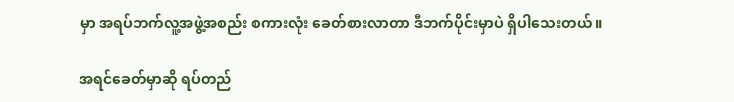မှာ အရပ်ဘက်လူ့အဖွဲ့အစည်း စကားလုံး ခေတ်စားလာတာ ဒီဘက်ပိုင်းမှာပဲ ရှိပါသေးတယ်။

အရင်ခေတ်မှာဆို ရပ်တည်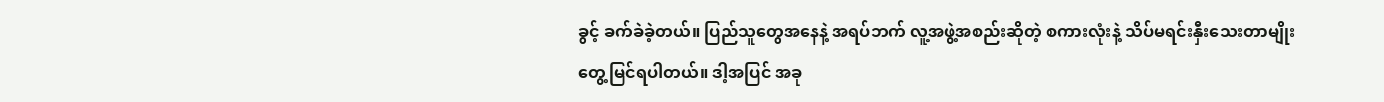ခွင့် ခက်ခဲခဲ့တယ်။ ပြည်သူတွေအနေနဲ့ အရပ်ဘက် လူ့အဖွဲ့အစည်းဆိုတဲ့ စကားလုံးနဲ့ သိပ်မရင်းနှီးသေးတာမျိုး တွေ့မြင်ရပါတယ်။ ဒါ့အပြင် အခု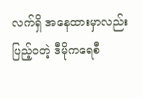လက်ရှိ အနေထားမှာလည်း ပြည့်ဝတဲ့ ဒီမိုကရေစီ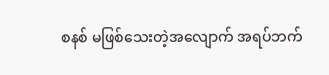စနစ် မဖြစ်သေးတဲ့အလျောက် အရပ်ဘက်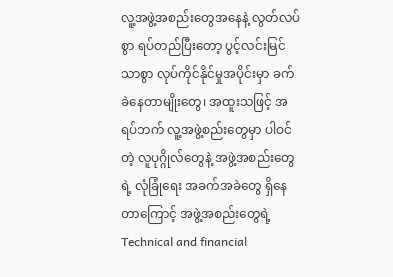လူ့အဖွဲ့အစည်းတွေအနေနဲ့ လွတ်လပ်စွာ ရပ်တည်ပြီးတော့ ပွင့်လင်းမြင်သာစွာ လုပ်ကိုင်နိုင်မှုအပိုင်းမှာ ခက်ခဲနေတာမျိုးတွေ၊ အထူးသဖြင့် အရပ်ဘက် လူ့အဖွဲ့စည်းတွေမှာ ပါဝင်တဲ့ လူပုဂ္ဂိုလ်တွေနဲ့ အဖွဲ့အစည်းတွေရဲ့ လုံခြုံရေး အခက်အခဲတွေ ရှိနေတာကြောင့် အဖွဲ့အစည်းတွေရဲ့ Technical and financial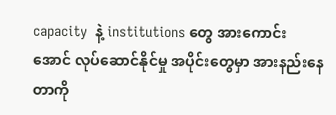capacity  နဲ့ institutions တွေ အားကောင်းအောင် လုပ်ဆောင်နိုင်မှု အပိုင်းတွေမှာ အားနည်းနေတာကို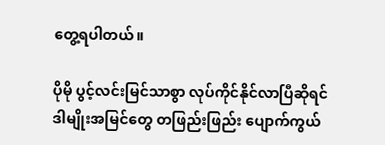တွေ့ရပါတယ်။

ပိုမို ပွင့်လင်းမြင်သာစွာ လုပ်ကိုင်နိုင်လာပြီဆိုရင် ဒါမျိုးအမြင်တွေ တဖြည်းဖြည်း ပျောက်ကွယ်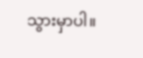သွားမှာပါ။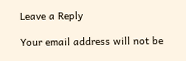Leave a Reply

Your email address will not be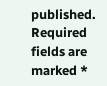published. Required fields are marked *